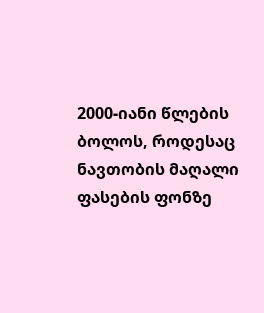2000-იანი წლების ბოლოს, როდესაც ნავთობის მაღალი ფასების ფონზე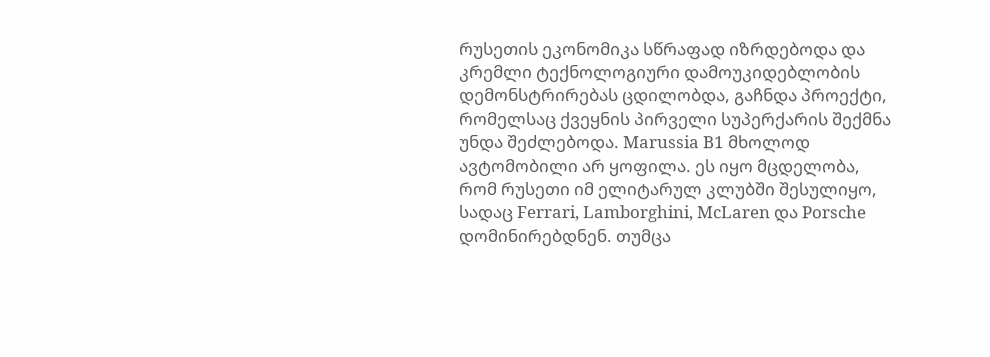რუსეთის ეკონომიკა სწრაფად იზრდებოდა და კრემლი ტექნოლოგიური დამოუკიდებლობის დემონსტრირებას ცდილობდა, გაჩნდა პროექტი, რომელსაც ქვეყნის პირველი სუპერქარის შექმნა უნდა შეძლებოდა. Marussia B1 მხოლოდ ავტომობილი არ ყოფილა. ეს იყო მცდელობა, რომ რუსეთი იმ ელიტარულ კლუბში შესულიყო, სადაც Ferrari, Lamborghini, McLaren და Porsche დომინირებდნენ. თუმცა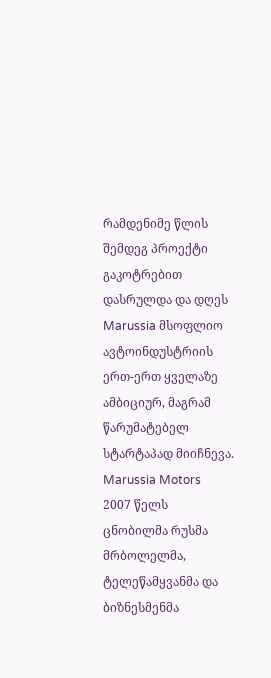რამდენიმე წლის შემდეგ პროექტი გაკოტრებით დასრულდა და დღეს Marussia მსოფლიო ავტოინდუსტრიის ერთ-ერთ ყველაზე ამბიციურ, მაგრამ წარუმატებელ სტარტაპად მიიჩნევა.
Marussia Motors 2007 წელს ცნობილმა რუსმა მრბოლელმა, ტელეწამყვანმა და ბიზნესმენმა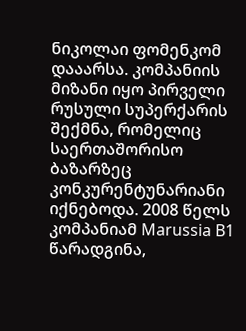ნიკოლაი ფომენკომ დააარსა. კომპანიის მიზანი იყო პირველი რუსული სუპერქარის შექმნა, რომელიც საერთაშორისო ბაზარზეც კონკურენტუნარიანი იქნებოდა. 2008 წელს კომპანიამ Marussia B1 წარადგინა,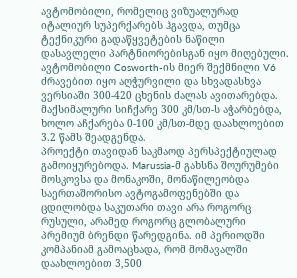ავტომობილი, რომელიც ვიზუალურად იტალიურ სუპერქარებს ჰგავდა, თუმცა ტექნიკური გადაწყვეტების ნაწილი დასავლელი პარტნიორებისგან იყო მიღებული. ავტომობილი Cosworth-ის მიერ შექმნილი V6 ძრავებით იყო აღჭურვილი და სხვადასხვა ვერსიაში 300-420 ცხენის ძალას ავითარებდა. მაქსიმალური სიჩქარე 300 კმ/სთ-ს აჭარბებდა, ხოლო აჩქარება 0-100 კმ/სთ-მდე დაახლოებით 3.2 წამს შეადგენდა.
პროექტი თავიდან საკმაოდ პერსპექტიულად გამოიყურებოდა. Marussia-მ გახსნა შოურუმები მოსკოვსა და მონაკოში, მონაწილეობდა საერთაშორისო ავტოგამოფენებში და ცდილობდა საკუთარი თავი არა როგორც რუსული, არამედ როგორც გლობალური პრემიუმ ბრენდი წარედგინა. იმ პერიოდში კომპანიამ გამოაცხადა, რომ მომავალში დაახლოებით 3,500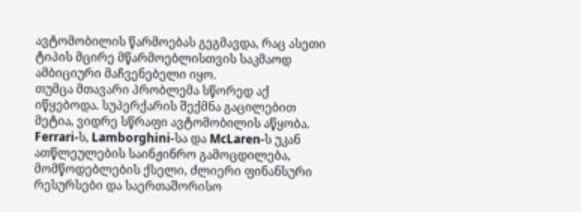ავტომობილის წარმოებას გეგმავდა, რაც ასეთი ტიპის მცირე მწარმოებლისთვის საკმაოდ ამბიციური მაჩვენებელი იყო.
თუმცა მთავარი პრობლემა სწორედ აქ იწყებოდა. სუპერქარის შექმნა გაცილებით მეტია, ვიდრე სწრაფი ავტომობილის აწყობა. Ferrari-ს, Lamborghini-სა და McLaren-ს უკან ათწლეულების საინჟინრო გამოცდილება, მომწოდებლების ქსელი, ძლიერი ფინანსური რესურსები და საერთაშორისო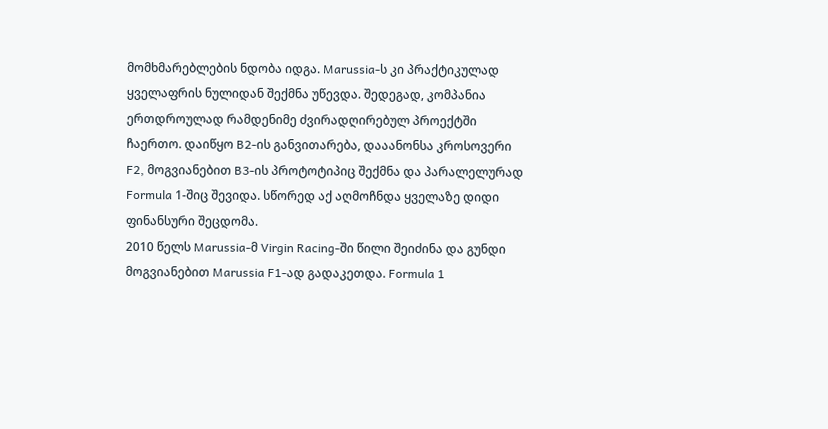მომხმარებლების ნდობა იდგა. Marussia-ს კი პრაქტიკულად ყველაფრის ნულიდან შექმნა უწევდა. შედეგად, კომპანია ერთდროულად რამდენიმე ძვირადღირებულ პროექტში ჩაერთო. დაიწყო B2-ის განვითარება, დააანონსა კროსოვერი F2, მოგვიანებით B3-ის პროტოტიპიც შექმნა და პარალელურად Formula 1-შიც შევიდა. სწორედ აქ აღმოჩნდა ყველაზე დიდი ფინანსური შეცდომა.
2010 წელს Marussia-მ Virgin Racing-ში წილი შეიძინა და გუნდი მოგვიანებით Marussia F1-ად გადაკეთდა. Formula 1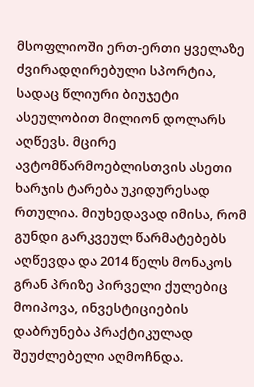მსოფლიოში ერთ-ერთი ყველაზე ძვირადღირებული სპორტია, სადაც წლიური ბიუჯეტი ასეულობით მილიონ დოლარს აღწევს. მცირე ავტომწარმოებლისთვის ასეთი ხარჯის ტარება უკიდურესად რთულია. მიუხედავად იმისა, რომ გუნდი გარკვეულ წარმატებებს აღწევდა და 2014 წელს მონაკოს გრან პრიზე პირველი ქულებიც მოიპოვა, ინვესტიციების დაბრუნება პრაქტიკულად შეუძლებელი აღმოჩნდა.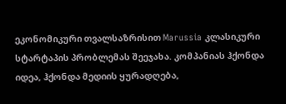ეკონომიკური თვალსაზრისით Marussia კლასიკური სტარტაპის პრობლემას შეეჯახა. კომპანიას ჰქონდა იდეა, ჰქონდა მედიის ყურადღება,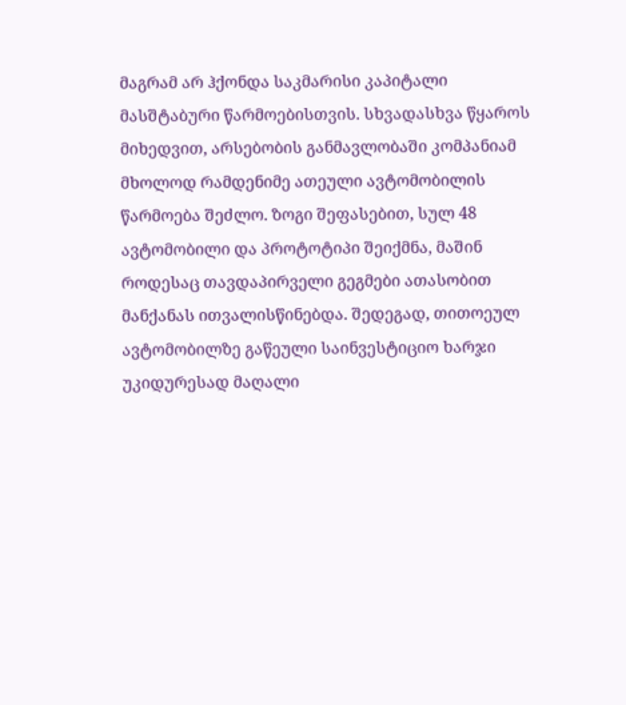მაგრამ არ ჰქონდა საკმარისი კაპიტალი მასშტაბური წარმოებისთვის. სხვადასხვა წყაროს მიხედვით, არსებობის განმავლობაში კომპანიამ მხოლოდ რამდენიმე ათეული ავტომობილის წარმოება შეძლო. ზოგი შეფასებით, სულ 48 ავტომობილი და პროტოტიპი შეიქმნა, მაშინ როდესაც თავდაპირველი გეგმები ათასობით მანქანას ითვალისწინებდა. შედეგად, თითოეულ ავტომობილზე გაწეული საინვესტიციო ხარჯი უკიდურესად მაღალი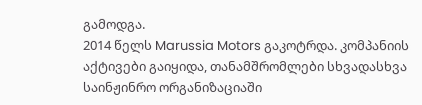გამოდგა.
2014 წელს Marussia Motors გაკოტრდა. კომპანიის აქტივები გაიყიდა, თანამშრომლები სხვადასხვა საინჟინრო ორგანიზაციაში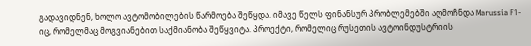გადავიდნენ, ხოლო ავტომობილების წარმოება შეწყდა. იმავე წელს ფინანსურ პრობლემებში აღმოჩნდა Marussia F1-იც, რომელმაც მოგვიანებით საქმიანობა შეწყვიტა. პროექტი, რომელიც რუსეთის ავტოინდუსტრიის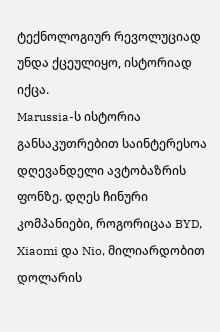ტექნოლოგიურ რევოლუციად უნდა ქცეულიყო, ისტორიად იქცა.
Marussia-ს ისტორია განსაკუთრებით საინტერესოა დღევანდელი ავტობაზრის ფონზე. დღეს ჩინური კომპანიები, როგორიცაა BYD, Xiaomi და Nio, მილიარდობით დოლარის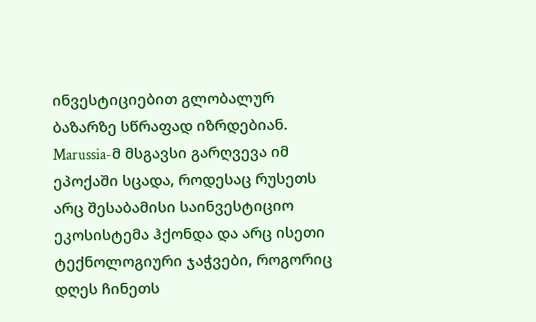ინვესტიციებით გლობალურ ბაზარზე სწრაფად იზრდებიან. Marussia-მ მსგავსი გარღვევა იმ ეპოქაში სცადა, როდესაც რუსეთს არც შესაბამისი საინვესტიციო ეკოსისტემა ჰქონდა და არც ისეთი ტექნოლოგიური ჯაჭვები, როგორიც დღეს ჩინეთს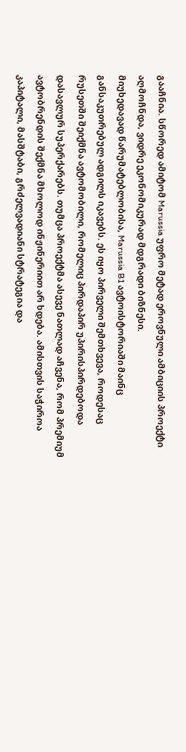გააჩნია. სწორედ ამიტომ Marussia უფრო მეტად ეროვნული ამბიციის პროექტი აღმოჩნდა, ვიდრე ეკონომიკურად მდგრადი ბიზნესი.
მიუხედავად წარუმატებლობისა, Marussia B1 ავტოისტორიაში მაინც განსაკუთრებულ ადგილს იკავებს. ეს იყო პირველი შემთხვევა, როდესაც რუსეთში შეიქმნა ავტომობილი, რომელიც პირდაპირ უპირისპირდებოდა დასავლურ სუპერქარებს. თუმცა პროექტმა ასევე ნათლად აჩვენა, რომ პრემიუმ ავტობრენდის შექმნა მხოლოდ ინჟინერიით არ ხდება. ამისთვის საჭიროა კაპიტალი, მასშტაბი, გრძელვადიანი სტრატეგია და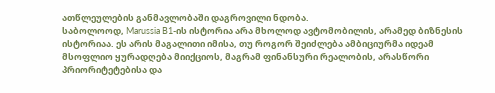ათწლეულების განმავლობაში დაგროვილი ნდობა.
საბოლოოდ, Marussia B1-ის ისტორია არა მხოლოდ ავტომობილის, არამედ ბიზნესის ისტორიაა. ეს არის მაგალითი იმისა, თუ როგორ შეიძლება ამბიციურმა იდეამ მსოფლიო ყურადღება მიიქციოს, მაგრამ ფინანსური რეალობის, არასწორი პრიორიტეტებისა და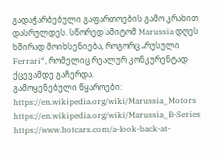გადაჭარბებული გაფართოების გამო კრახით დასრულდეს. სწორედ ამიტომ Marussia დღეს ხშირად მოიხსენიება, როგორც „რუსული Ferrari“, რომელიც რეალურ კონკურენტად ქცევამდე გაჩერდა.
გამოყენებული წყაროები:
https://en.wikipedia.org/wiki/Marussia_Motors
https://en.wikipedia.org/wiki/Marussia_B-Series
https://www.hotcars.com/a-look-back-at-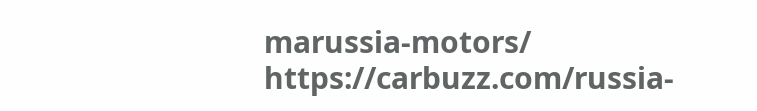marussia-motors/
https://carbuzz.com/russia-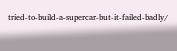tried-to-build-a-supercar-but-it-failed-badly/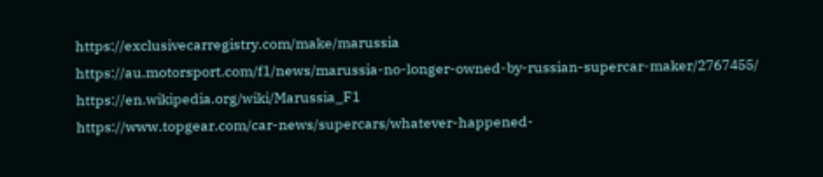https://exclusivecarregistry.com/make/marussia
https://au.motorsport.com/f1/news/marussia-no-longer-owned-by-russian-supercar-maker/2767455/
https://en.wikipedia.org/wiki/Marussia_F1
https://www.topgear.com/car-news/supercars/whatever-happened-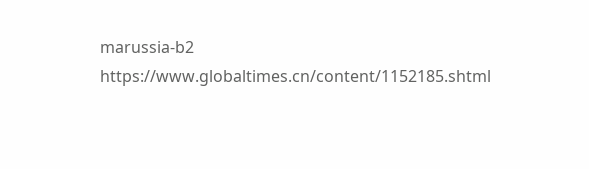marussia-b2
https://www.globaltimes.cn/content/1152185.shtml